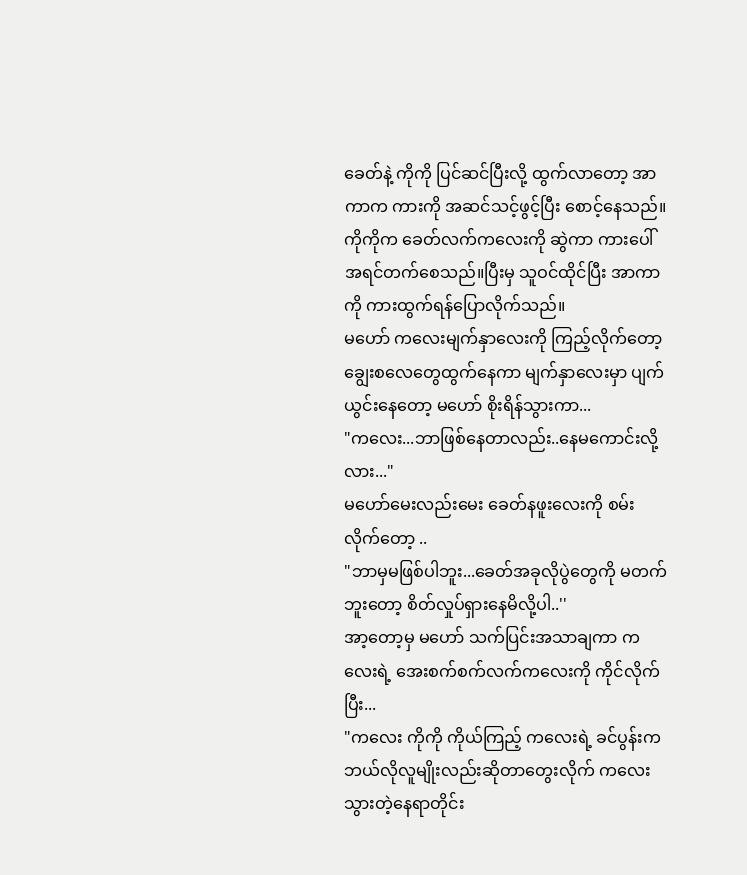ခေတ်နဲ့ ကိုကို ပြင်ဆင်ပြီးလို့ ထွက်လာတော့ အာကာက ကားကို အဆင်သင့်ဖွင့်ပြီး စောင့်နေသည်။ကိုကိုက ခေတ်လက်ကလေးကို ဆွဲကာ ကားပေါ်အရင်တက်စေသည်။ပြီးမှ သူဝင်ထိုင်ပြီး အာကာကို ကားထွက်ရန်ပြောလိုက်သည်။
မဟော် ကလေးမျက်နှာလေးကို ကြည့်လိုက်တော့ ချွေးစလေတွေထွက်နေကာ မျက်နှာလေးမှာ ပျက်ယွင်းနေတော့ မဟော် စိုးရိန်သွားကာ...
"ကလေး...ဘာဖြစ်နေတာလည်း..နေမကောင်းလို့လား..."
မဟော်မေးလည်းမေး ခေတ်နဖူးလေးကို စမ်းလိုက်တော့ ..
"ဘာမှမဖြစ်ပါဘူး...ခေတ်အခုလိုပွဲတွေကို မတက်ဘူးတော့ စိတ်လှုပ်ရှားနေမိလို့ပါ..''
အာ့တော့မှ မဟော် သက်ပြင်းအသာချကာ ကလေးရဲ့ အေးစက်စက်လက်ကလေးကို ကိုင်လိုက်ပြီး...
"ကလေး ကိုကို ကိုယ်ကြည့် ကလေးရဲ့ ခင်ပွန်းက ဘယ်လိုလူမျိုးလည်းဆိုတာတွေးလိုက် ကလေးသွားတဲ့နေရာတိုင်း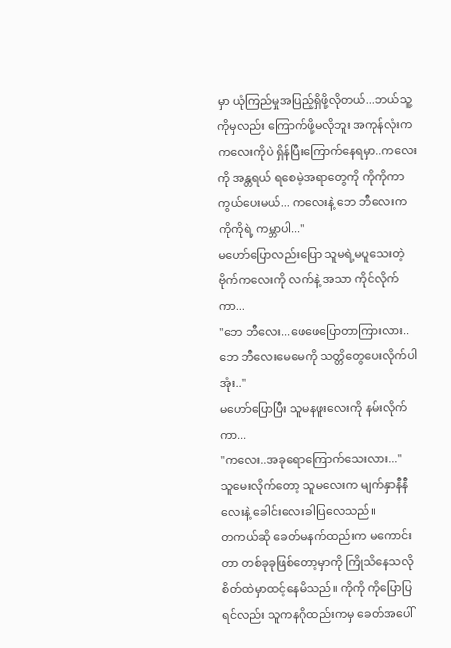မှာ ယုံကြည်မှုအပြည့်ရှိဖို့လိုတယ်...ဘယ်သူ့ကိုမှလည်း ကြောက်ဖို့မလိုဘူး အကုန်လုံးက ကလေးကိုပဲ ရှိန်ပြီးကြောက်နေရမှာ..ကလေးကို အန္တရယ် ရစေမဲ့အရာတွေကို ကိုကိုကာကွယ်ပေးမယ်... ကလေးနဲ့ ဘေ ဘီလေးက ကိုကိုရဲ့ ကမ္ဘာပါ..."
မဟော်ပြောလည်းပြော သူမရဲ့မပူသေးတဲ့ ဗိုက်ကလေးကို လက်နဲ့ အသာ ကိုင်လိုက်ကာ...
"ဘေ ဘီလေး...ဖေဖေပြောတာကြားလား..ဘေ ဘီလေးမေမေကို သတ္တိတွေပေးလိုက်ပါအုံး.."
မဟော်ပြောပြီး သူမနဖူးလေးကို နမ်းလိုက်ကာ...
"ကလေး..အခုရောကြောက်သေးလား..."
သူမေးလိုက်တော့ သူမလေးက မျက်နှာနီနီလေးနဲ့ ခေါင်းလေးခါပြလေသည်။
တကယ်ဆို ခေတ်မနက်ထည်းက မကောင်းတာ တစ်ခုခုဖြစ်တော့မှာကို ကြိုသိနေသလို စိတ်ထဲမှာထင့်နေမိသည်။ ကိုကို ကိုပြောပြရင်လည်း သူကနဂိုထည်းကမှ ခေတ်အပေါ်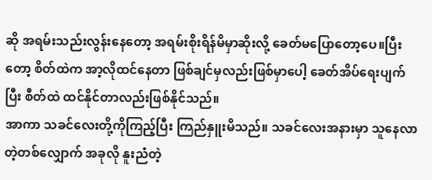ဆို အရမ်းသည်းလွန်းနေတော့ အရမ်းစိုးရိန်မိမှာဆိုးလို့ ခေတ်မပြောတော့ပေ။ပြီးတော့ စိတ်ထဲက အာ့လိုထင်နေတာ ဖြစ်ချင်မှလည်းဖြစ်မှာပေါ့ ခေတ်အိပ်ရေးပျက်ပြီး စီတ်ထဲ ထင်နိုင်တာလည်းဖြစ်နိုင်သည်။
အာကာ သခင်လေးတို့ကိုကြည့်ပြီး ကြည်နှူးမိသည်။ သခင်လေးအနားမှာ သူနေလာတဲ့တစ်လျှောက် အခုလို နူးညံတဲ့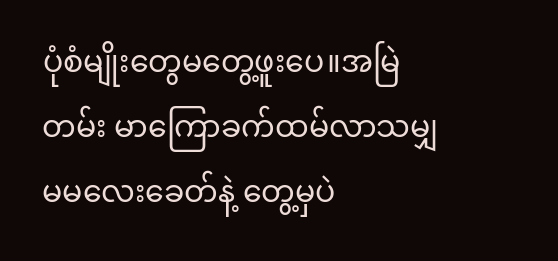ပုံစံမျိုးတွေမတွေ့ဖူးပေ။အမြဲတမ်း မာကြောခက်ထမ်လာသမျှ မမလေးခေတ်နဲ့ တွေ့မှပဲ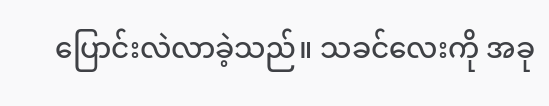ပြောင်းလဲလာခဲ့သည်။ သခင်လေးကို အခု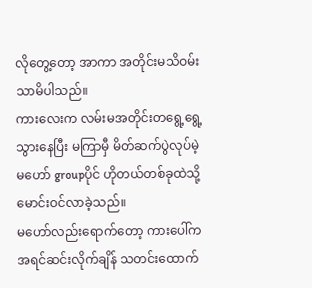လိုတွေ့တော့ အာကာ အတိုင်းမသိဝမ်းသာမိပါသည်။
ကားလေးက လမ်းမအတိုင်းတရွေ့ရွေ့သွားနေပြီး မကြာမှီ မိတ်ဆက်ပွဲလုပ်မဲ့ မဟော် groupပိုင် ဟိုတယ်တစ်ခုထဲသို့ မောင်းဝင်လာခဲ့သည်။
မဟော်လည်းရောက်တော့ ကားပေါ်က အရင်ဆင်းလိုက်ချိန် သတင်းထောက်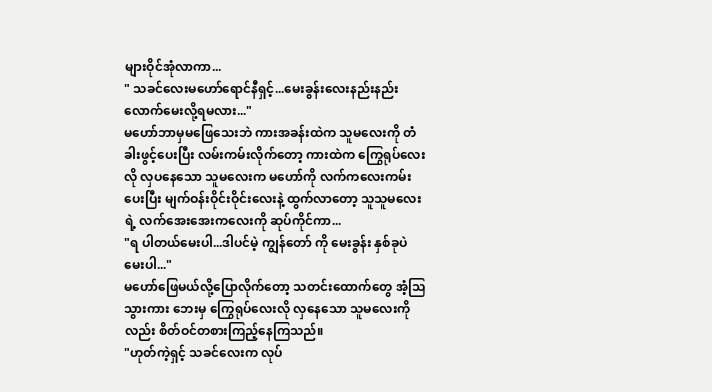များဝိုင်အုံလာကာ...
" သခင်လေးမဟော်ရောင်နီရှင့်...မေးခွန်းလေးနည်းနည်းလောက်မေးလို့ရမလား..."
မဟော်ဘာမှမဖြေသေးဘဲ ကားအခန်းထဲက သူမလေးကို တံခါးဖွင့်ပေးပြီး လမ်းကမ်းလိုက်တော့ ကားထဲက ကြွေရုပ်လေးလို လှပနေသော သူမလေးက မဟော်ကို လက်ကလေးကမ်းပေးပြီး မျက်ဝန်းဝိုင်းဝိုင်းလေးနဲ့ ထွက်လာတော့ သူသူမလေးရဲ့ လက်အေးအေးကလေးကို ဆုပ်ကိုင်ကာ...
"ရ ပါတယ်မေးပါ...ဒါပင်မဲ့ ကျွန်တော် ကို မေးခွန်း နှစ်ခုပဲ မေးပါ..."
မဟော်ဖြေမယ်လို့ပြောလိုက်တော့ သတင်းထောက်တွေ အံ့သြ သွားကား ဘေးမှ ကြွေရုပ်လေးလို လှနေသော သူမလေးကိုလည်း စိတ်ဝင်တစားကြည့်နေကြသည်။
"ဟုတ်ကဲ့ရှင့် သခင်လေးက လုပ်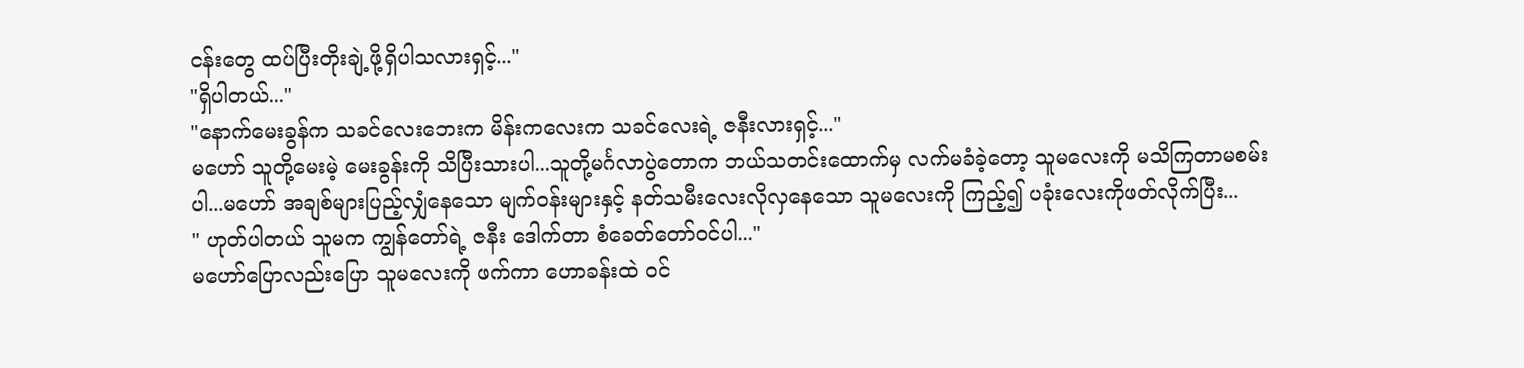ငန်းတွေ ထပ်ပြီးတိုးချဲ့ဖို့ရှိပါသလားရှင့်..."
"ရှိပါတယ်..."
"နောက်မေးခွန်က သခင်လေးဘေးက မိန်းကလေးက သခင်လေးရဲ့ ဇနီးလားရှင့်..."
မဟော် သူတို့မေးမဲ့ မေးခွန်းကို သိပြီးသားပါ...သူတို့မင်္ဂလာပွဲတောက ဘယ်သတင်းထောက်မှ လက်မခံခဲ့တော့ သူမလေးကို မသိကြတာမစမ်းပါ...မဟော် အချစ်များပြည့်လျှံနေသော မျက်ဝန်းများနှင့် နတ်သမီးလေးလိုလှနေသော သူမလေးကို ကြည့်၍ ပခုံးလေးကိုဖတ်လိုက်ပြီး...
" ဟုတ်ပါတယ် သူမက ကျွန်တော်ရဲ့ ဇနီး ဒေါက်တာ စံခေတ်တော်ဝင်ပါ..."
မဟော်ပြောလည်းပြော သူမလေးကို ဖက်ကာ ဟောခန်းထဲ ဝင်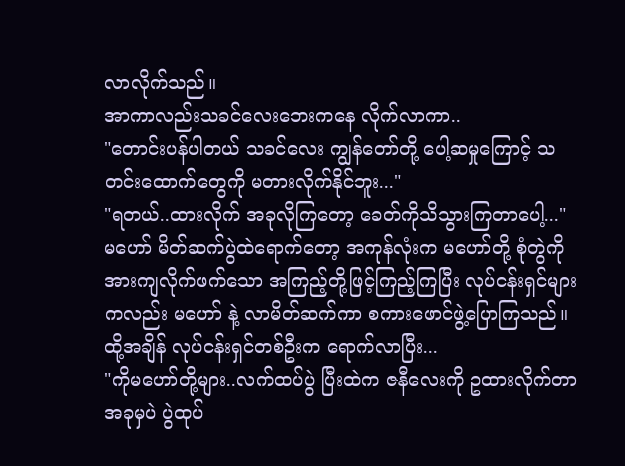လာလိုက်သည်။
အာကာလည်းသခင်လေးဘေးကနေ လိုက်လာကာ..
"တောင်းပန်ပါတယ် သခင်လေး ကျွန်တော်တို့ ပေါ့ဆမှုကြောင့် သတင်းထောက်တွေကို မတားလိုက်နိုင်ဘူး..."
"ရတယ်..ထားလိုက် အခုလိုကြတော့ ခေတ်ကိုသိသွားကြတာပေါ့..."
မဟော် မိတ်ဆက်ပွဲထဲရောက်တော့ အကုန်လုံးက မဟော်တို့ စုံတွဲကို အားကျလိုက်ဖက်သော အကြည့်တို့ဖြင့်ကြည့်ကြပြီး လုပ်ငန်းရှင်များကလည်း မဟော် နဲ့ လာမိတ်ဆက်ကာ စကားဖောင်ဖွဲ့ပြောကြသည်။
ထို့အချိန် လုပ်ငန်းရှင်တစ်ဦးက ရောက်လာပြီး...
"ကိုမဟော်တို့များ..လက်ထပ်ပွဲ ပြီးထဲက ဇနီလေးကို ဥထားလိုက်တာ အခုမှပဲ ပွဲထုပ်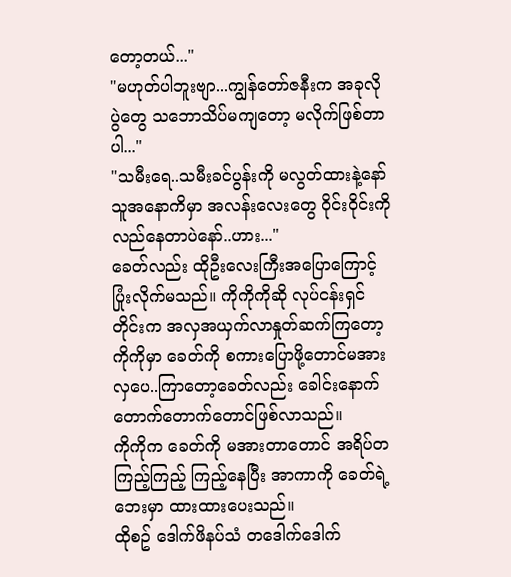တော့တယ်..."
"မဟုတ်ပါဘူးဗျာ...ကျွန်တော်ဇနီးက အခုလိုပွဲတွေ သဘောသိပ်မကျတော့ မလိုက်ဖြစ်တာပါ..."
"သမီးရေ..သမီးခင်ပွန်းကို မလွတ်ထားနဲ့နော် သူအနောကိမှာ အလန်းလေးတွေ ဝိုင်းဝိုင်းကို လည်နေတာပဲနော်..ဟား..."
ခေတ်လည်း ထိုဦးလေးကြီးအပြောကြောင့် ပြုံးလိုက်မသည်။ ကိုကိုကိုဆို လုပ်ငန်းရှင်တိုင်းက အလှအယှက်လာနှုတ်ဆက်ကြတော့ ကိုကိုမှာ ခေတ်ကို စကားပြောဖို့တောင်မအားလှပေ..ကြာတော့ခေတ်လည်း ခေါင်းနောက်တောက်တောက်တောင်ဖြစ်လာသည်။
ကိုကိုက ခေတ်ကို မအားတာတောင် အရိပ်တကြည့်ကြည့် ကြည့်နေပြီး အာကာကို ခေတ်ရဲ့ဘေးမှာ ထားထားပေးသည်။
ထိုစဥ် ဒေါက်ဖိနပ်သံ တဒေါက်ဒေါက်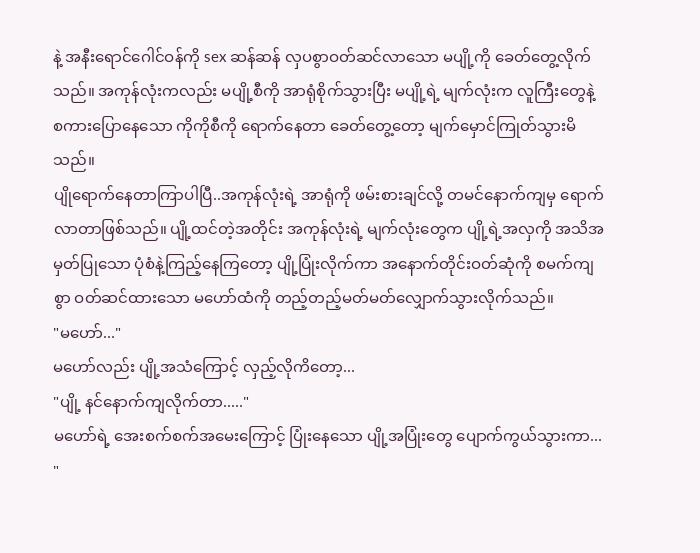နဲ့ အနီးရောင်ဂေါင်ဝန်ကို sex ဆန်ဆန် လှပစွာဝတ်ဆင်လာသော မပျို့ကို ခေတ်တွေ့လိုက်သည်။ အကုန်လုံးကလည်း မပျို့စီကို အာရုံစိုက်သွားပြီး မပျို့ရဲ့ မျက်လုံးက လူကြီးတွေနဲ့ စကားပြောနေသော ကိုကိုစီကို ရောက်နေတာ ခေတ်တွေ့တော့ မျက်မှောင်ကြုတ်သွားမိသည်။
ပျိုရောက်နေတာကြာပါပြီ..အကုန်လုံးရဲ့ အာရုံကို ဖမ်းစားချင်လို့ တမင်နောက်ကျမှ ရောက်လာတာဖြစ်သည်။ ပျို့ထင်တဲ့အတိုင်း အကုန်လုံးရဲ့ မျက်လုံးတွေက ပျို့ရဲ့အလှကို အသိအမှတ်ပြုသော ပုံစံနဲ့ကြည့်နေကြတော့ ပျို့ပြုံးလိုက်ကာ အနောက်တိုင်းဝတ်ဆုံကို စမက်ကျစွာ ဝတ်ဆင်ထားသော မဟော်ထံကို တည့်တည့်မတ်မတ်လျှောက်သွားလိုက်သည်။
"မဟော်..."
မဟော်လည်း ပျို့အသံကြောင့် လှည့်လိုကိတော့...
"ပျို့ နင်နောက်ကျလိုက်တာ....."
မဟော်ရဲ့ အေးစက်စက်အမေးကြောင့် ပြုံးနေသော ပျို့အပြုံးတွေ ပျောက်ကွယ်သွားကာ...
"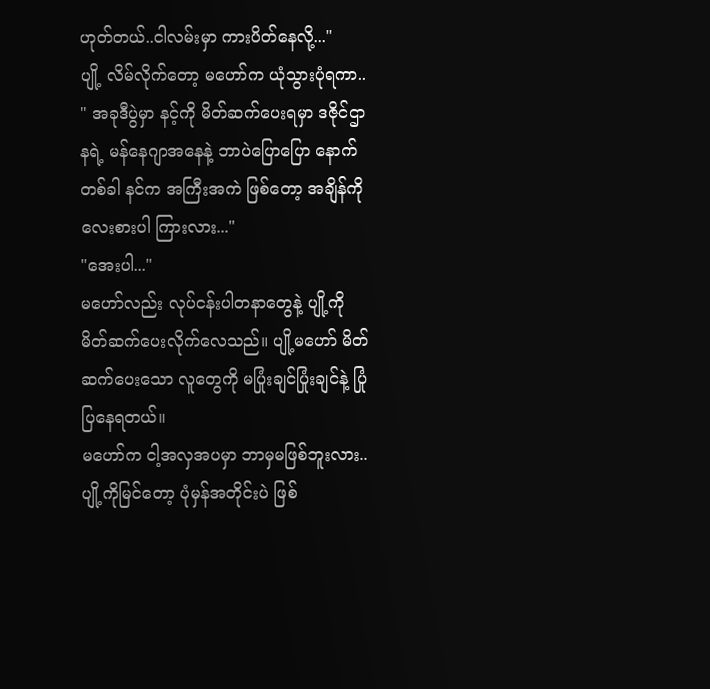ဟုတ်တယ်..ငါလမ်းမှာ ကားပိတ်နေလို့..."
ပျို့ လိမ်လိုက်တော့ မဟော်က ယုံသွားပုံရကာ..
" အခုဒီပွဲမှာ နင့်ကို မိတ်ဆက်ပေးရမှာ ဒဇိုင်ဌာနရဲ့ မန်နေဂျာအနေနဲ့ ဘာပဲပြောပြော နောက်တစ်ခါ နင်က အကြီးအကဲ ဖြစ်တော့ အချိန်ကိုလေးစားပါ ကြားလား..."
"အေးပါ..."
မဟော်လည်း လုပ်ငန်းပါတနာတွေနဲ့ ပျို့ကို မိတ်ဆက်ပေးလိုက်လေသည်။ ပျို့မဟော် မိတ်ဆက်ပေးသော လူတွေကို မပြုံးချင်ပြုံးချင်နဲ့ ပြုံပြနေရတယ်။
မဟော်က ငါ့အလှအပမှာ ဘာမှမဖြစ်ဘူးလား..ပျို့ကိုမြင်တော့ ပုံမှန်အတိုင်းပဲ ဖြစ်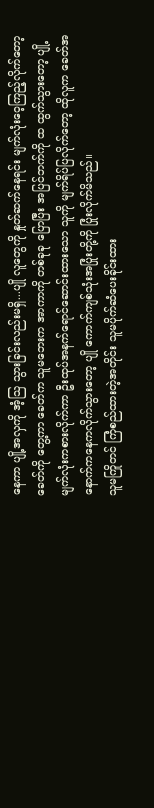နေကာ ပျို့အလှကို အံ့သြ သွားခြင်းလည်းမရှိ...ပျို လူတွေကို နှုတ်ဆက်နေရင်း မျက်လုံးဝေ့ကြည့်လိုက်တော့ ခေတ်ကို တွေ့ကာ ခေတ်က သူမဘေးက အာကာကို တစ်ခုခု ပြောပြီး အပြင်ဘက်ကို ထ ထွက်သွားတော့ ပျို့ မျက်လုံးကစားလိုက်ကာ ဦးထုပ်အနက်ရောင်ဆောင်းထားသော သူကို မျက်ရိပ်ပြလိုက်တော့ ထိုလူက ခေတ်အနောက်ကနေကလိုက်သွားတော့ ပျို ကောက်ကျစ်သုံးအပြုံးတို့ကို ပြုံးလိုက်မိသည်။
သူမကြိုတင် ကြံစည်ထားတဲ့အတိုင်း သူမပိုက်ဆံပေးခိုင်းထား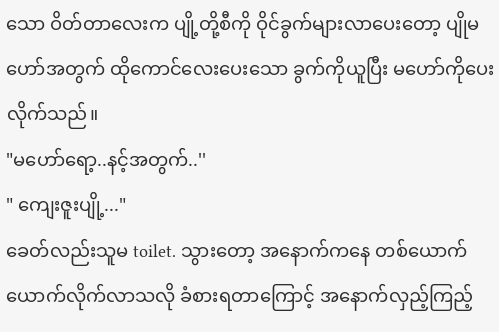သော ဝိတ်တာလေးက ပျို့တို့စီကို ဝိုင်ခွက်များလာပေးတော့ ပျိုမဟော်အတွက် ထိုကောင်လေးပေးသော ခွက်ကိုယူပြီး မဟော်ကိုပေးလိုက်သည်။
"မဟော်ရော့..နင့်အတွက်..''
" ကျေးဇူးပျို့..."
ခေတ်လည်းသူမ toilet. သွားတော့ အနောက်ကနေ တစ်ယောက်ယောက်လိုက်လာသလို ခံစားရတာကြောင့် အနောက်လှည့်ကြည့်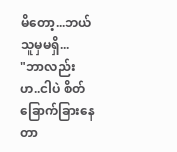မိတော့...ဘယ်သူမှမရှိ...
"ဘာလည်းဟ..ငါပဲ စိတ်ခြောက်ခြားနေတာ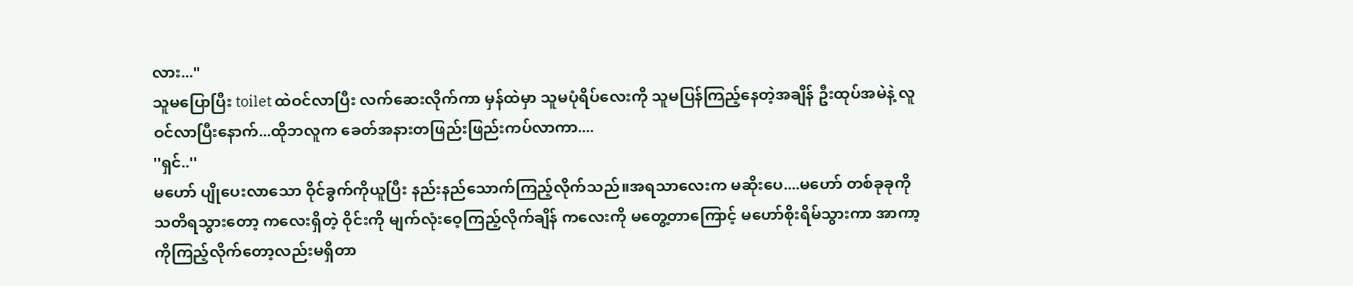လား..."
သူမပြောပြီး toilet ထဲဝင်လာပြီး လက်ဆေးလိုက်ကာ မှန်ထဲမှာ သူမပုံရိပ်လေးကို သူမပြန်ကြည့်နေတဲ့အချိန် ဦးထုပ်အမဲနဲ့ လူဝင်လာပြီးနောက်...ထိုဘလူက ခေတ်အနားတဖြည်းဖြည်းကပ်လာကာ....
''ရှင်..''
မဟော် ပျိုပေးလာသော ဝိုင်ခွက်ကိုယူပြီး နည်းနည်သောက်ကြည့်လိုက်သည်။အရသာလေးက မဆိုးပေ....မဟော် တစ်ခုခုကို သတိရသွားတော့ ကလေးရှိတဲ့ ဝိုင်းကို မျက်လုံးဝေ့ကြည့်လိုက်ချိန် ကလေးကို မတွေ့တာကြောင့် မဟော်စိုးရိမ်သွားကာ အာကာ့ကိုကြည့်လိုက်တော့လည်းမရှိတာ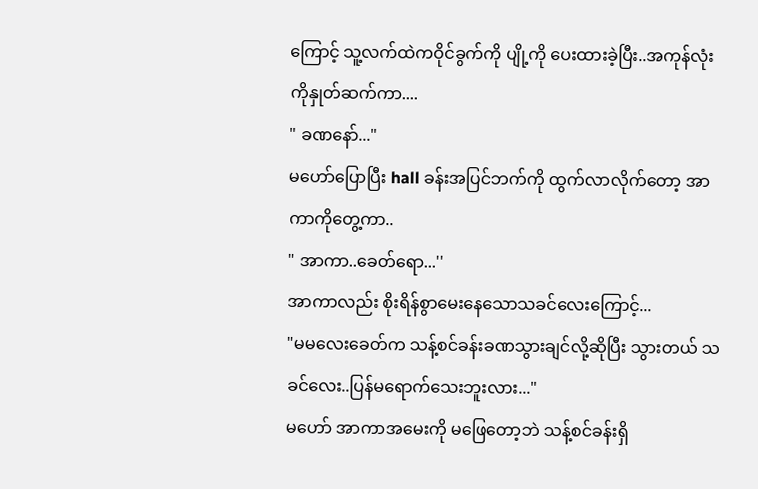ကြောင့် သူ့လက်ထဲကဝိုင်ခွက်ကို ပျို့ကို ပေးထားခဲ့ပြီး..အကုန်လုံးကိုနှုတ်ဆက်ကာ....
" ခဏနော်..."
မဟော်ပြောပြီး hall ခန်းအပြင်ဘက်ကို ထွက်လာလိုက်တော့ အာကာကိုတွေ့ကာ..
" အာကာ..ခေတ်ရော...''
အာကာလည်း စိုးရိန်စွာမေးနေသောသခင်လေးကြောင့်...
"မမလေးခေတ်က သန့်စင်ခန်းခဏသွားချင်လို့ဆိုပြီး သွားတယ် သခင်လေး..ပြန်မရောက်သေးဘူးလား..."
မဟော် အာကာအမေးကို မဖြေတော့ဘဲ သန့်စင်ခန်းရှိ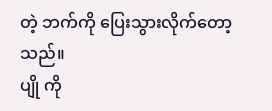တဲ့ ဘက်ကို ပြေးသွားလိုက်တော့သည်။
ပျို ကို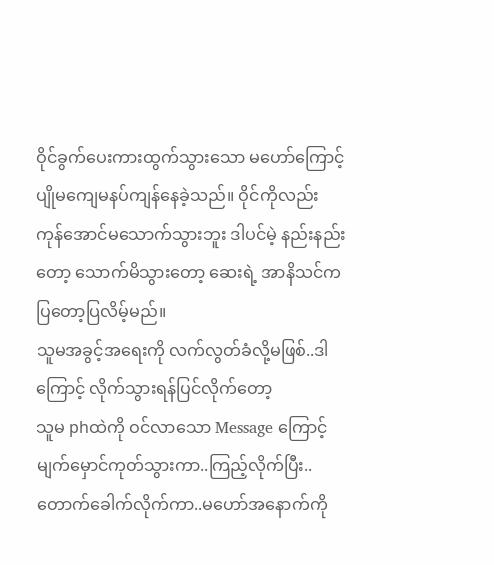ဝိုင်ခွက်ပေးကားထွက်သွားသော မဟော်ကြောင့် ပျိုမကျေမနပ်ကျန်နေခဲ့သည်။ ဝိုင်ကိုလည်း ကုန်အောင်မသောက်သွားဘူး ဒါပင်မဲ့ နည်းနည်းတော့ သောက်မိသွားတော့ ဆေးရဲ့ အာနိသင်က ပြတော့ပြလိမ့်မည်။
သူမအခွင့်အရေးကို လက်လွတ်ခံလို့မဖြစ်..ဒါကြောင့် လိုက်သွားရန်ပြင်လိုက်တော့
သူမ phထဲကို ဝင်လာသော Message ကြောင့် မျက်မှောင်ကုတ်သွားကာ..ကြည့်လိုက်ပြီး..တောက်ခေါက်လိုက်ကာ..မဟော်အနောက်ကို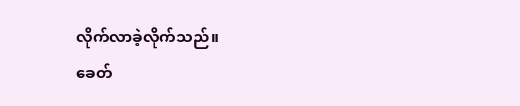လိုက်လာခဲ့လိုက်သည်။
ခေတ်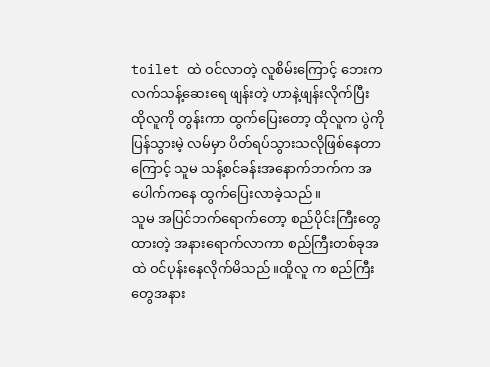toilet ထဲ ဝင်လာတဲ့ လူစိမ်းကြောင့် ဘေးက လက်သန့်ဆေးရေ ဖျန်းတဲ့ ဟာနဲ့ဖျန်းလိုက်ပြီး ထိုလူကို တွန်းကာ ထွက်ပြေးတော့ ထိုလူက ပွဲကိုပြန်သွားမဲ့ လမ်မှာ ပိတ်ရပ်သွားသလိုဖြစ်နေတာကြောင့် သူမ သန့်စင်ခန်းအနောက်ဘက်က အပေါက်ကနေ ထွက်ပြေးလာခဲ့သည်။
သူမ အပြင်ဘက်ရောက်တော့ စည်ပိုင်းကြီးတွေထားတဲ့ အနားရောက်လာကာ စည်ကြီးတစ်ခုအထဲ ဝင်ပုန်းနေလိုက်မိသည်။ထိူလူ က စည်ကြီးတွေအနား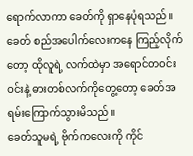ရောက်လာကာ ခေတ်ကို ရှာနေပုံရသည်။ ခေတ် စည်အပေါက်လေးကနေ ကြည့်လိုက်တော့ ထိုလူရဲ့ လက်ထဲမှာ အရောင်တဝင်းဝင်းနဲ့ ဓားတစ်လက်ကိုတွေ့တော့ ခေတ်အရမ်းကြောက်သွားမိသည်။
ခေတ်သူမရဲ့ ဗိုက်ကလေးကို ကိုင်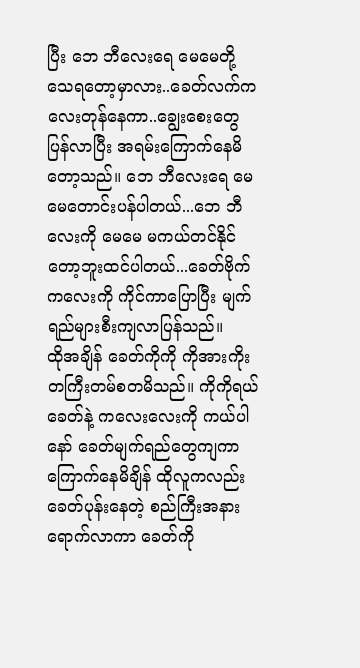ပြီး ဘေ ဘီလေးရေ မေမေတို့သေရတော့မှာလား..ခေတ်လက်ကလေးတုန်နေကာ..ချွေးစေးတွေပြန်လာပြီး အရမ်းကြောက်နေမိတော့သည်။ ဘေ ဘီလေးရေ မေမေတောင်းပန်ပါတယ်...ဘေ ဘီလေးကို မေမေ မကယ်တင်နိုင်တော့ဘူးထင်ပါတယ်...ခေတ်ဗိုက်ကလေးကို ကိုင်ကာပြောပြီး မျက်ရည်များစီးကျလာပြန်သည်။
ထိုအချိန် ခေတ်ကိုကို ကိုအားကိုးတကြီးတမ်စတမိသည်။ ကိုကိုရယ် ခေတ်နဲ့ ကလေးလေးကို ကယ်ပါနော် ခေတ်မျက်ရည်တွေကျကာ ကြောက်နေမိချိန် ထိုလူကလည်း ခေတ်ပုန်းနေတဲ့ စည်ကြီးအနားရောက်လာကာ ခေတ်ကို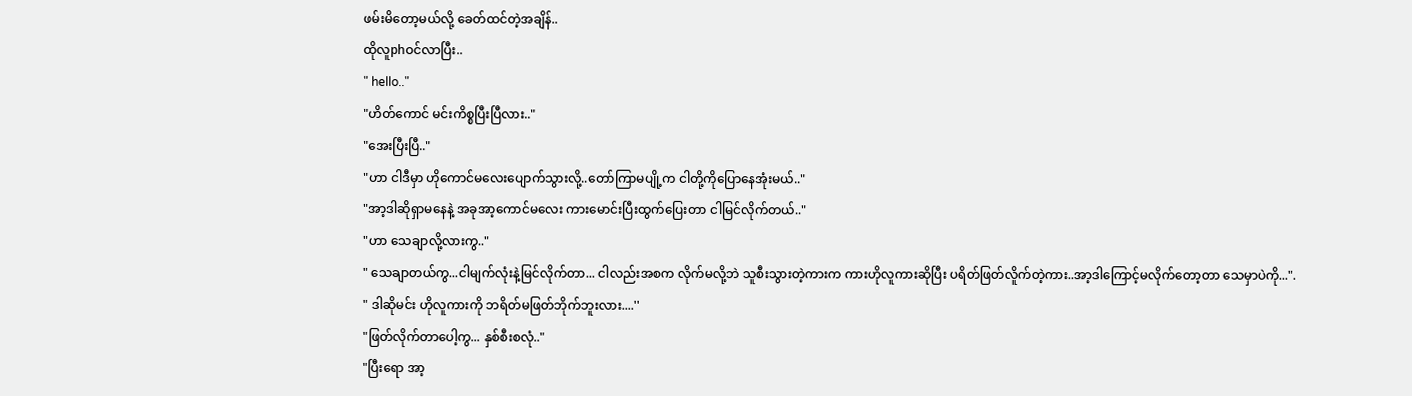ဖမ်းမိတော့မယ်လို့ ခေတ်ထင်တဲ့အချိန်..
ထိုလူphဝင်လာပြီး..
" hello.."
"ဟိတ်ကောင် မင်းကိစ္စပြီးပြီလား.."
"အေးပြီးပြီ.."
"ဟာ ငါဒီမှာ ဟိုကောင်မလေးပျောက်သွားလို့..တော်ကြာမပျို့က ငါတို့ကိုပြောနေအုံးမယ်.."
"အာ့ဒါဆိုရှာမနေနဲ့ အခုအာ့ကောင်မလေး ကားမောင်းပြီးထွက်ပြေးတာ ငါမြင်လိုက်တယ်.."
"ဟာ သေချာလို့လားကွ.."
" သေချာတယ်ကွ...ငါမျက်လုံးနဲ့မြင်လိုက်တာ... ငါလည်းအစက လိုက်မလို့ဘဲ သူစီးသွားတဲ့ကားက ကားဟိုလူကားဆိုပြီး ပရိတ်ဖြတ်လိူက်တဲ့ကား..အာ့ဒါကြောင့်မလိုက်တော့တာ သေမှာပဲကို...".
" ဒါဆိုမင်း ဟိုလူကားကို ဘရိတ်မဖြတ်ဘိုက်ဘူးလား....''
"ဖြတ်လိုက်တာပေါ့ကွ... နှစ်စီးစလုံ.."
"ပြီးရော အာ့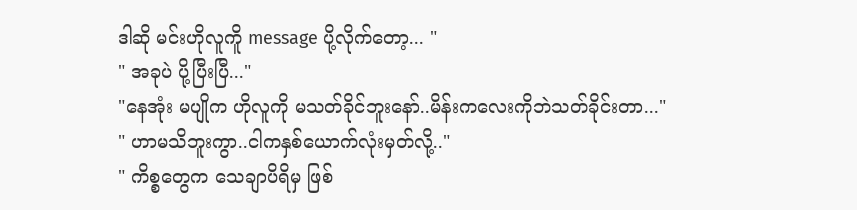ဒါဆို မင်းဟိုလူကိူ message ပို့လိုက်တော့... "
" အခုပဲ ပို့ပြီးပြီ..."
"နေအုံး မပျိုက ဟိုလူကို မသတ်ခိုင်ဘူးနော်..မိန်းကလေးကိုဘဲသတ်ခိုင်းတာ..."
" ဟာမသိဘူးကွာ..ငါကနှစ်ယောက်လုံးမှတ်လို့.."
" ကိစ္စတွေက သေချာပိရိမှ ဖြစ်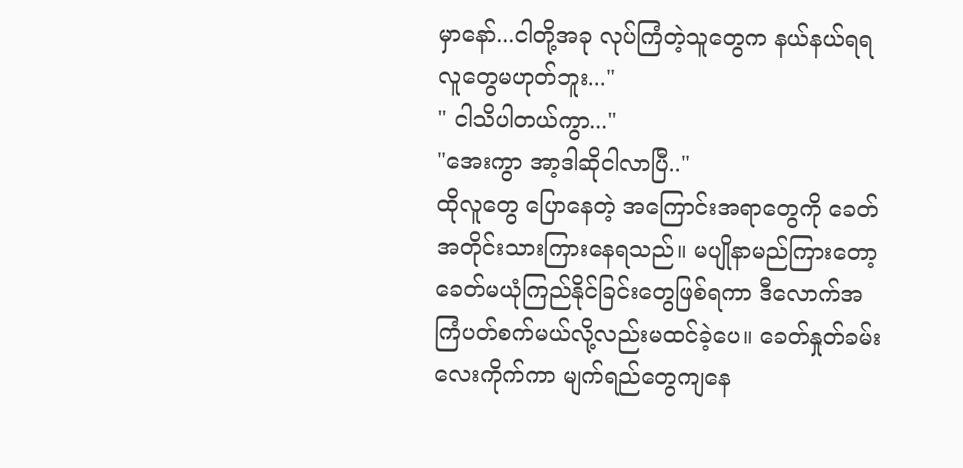မှာနော်...ငါတို့အခု လုပ်ကြံတဲ့သူတွေက နယ်နယ်ရရလူတွေမဟုတ်ဘူး..."
" ငါသိပါတယ်ကွာ..."
"အေးကွာ အာ့ဒါဆိုငါလာပြီ.."
ထိုလူတွေ ပြောနေတဲ့ အကြောင်းအရာတွေကို ခေတ်အတိုင်းသားကြားနေရသည်။ မပျိုနာမည်ကြားတော့ ခေတ်မယုံကြည်နိုင်ခြင်းတွေဖြစ်ရကာ ဒီလောက်အကြံပတ်စက်မယ်လို့လည်းမထင်ခဲ့ပေ။ ခေတ်နှုတ်ခမ်းလေးကိုက်ကာ မျက်ရည်တွေကျနေ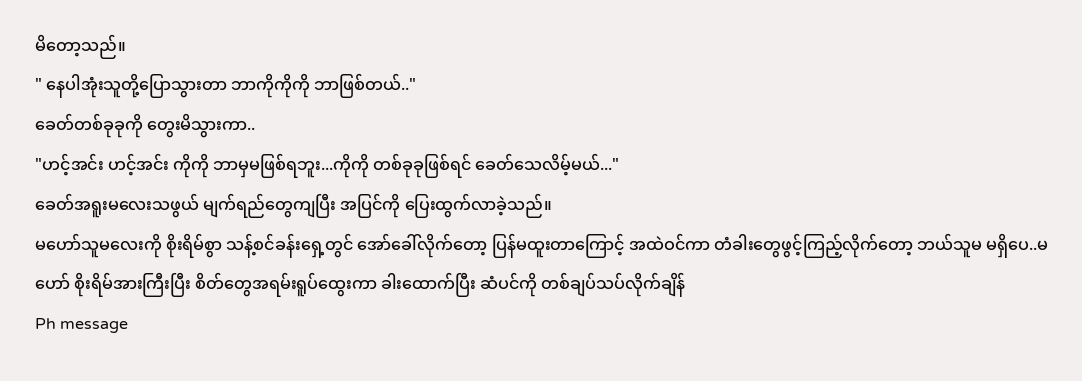မိတော့သည်။
" နေပါအုံးသူတို့ပြောသွားတာ ဘာကိုကိုကို ဘာဖြစ်တယ်.."
ခေတ်တစ်ခုခုကို တွေးမိသွားကာ..
"ဟင့်အင်း ဟင့်အင်း ကိုကို ဘာမှမဖြစ်ရဘူး...ကိုကို တစ်ခုခုဖြစ်ရင် ခေတ်သေလိမ့်မယ်..."
ခေတ်အရူးမလေးသဖွယ် မျက်ရည်တွေကျပြီး အပြင်ကို ပြေးထွက်လာခဲ့သည်။
မဟော်သူမလေးကို စိုးရိမ်စွာ သန့်စင်ခန်းရှေ့တွင် အော်ခေါ်လိုက်တော့ ပြန်မထူးတာကြောင့် အထဲဝင်ကာ တံခါးတွေဖွင့်ကြည့်လိုက်တော့ ဘယ်သူမ မရှိပေ..မဟော် စိုးရိမ်အားကြီးပြီး စိတ်တွေအရမ်းရူပ်ထွေးကာ ခါးထောက်ပြီး ဆံပင်ကို တစ်ချပ်သပ်လိုက်ချိန်
Ph message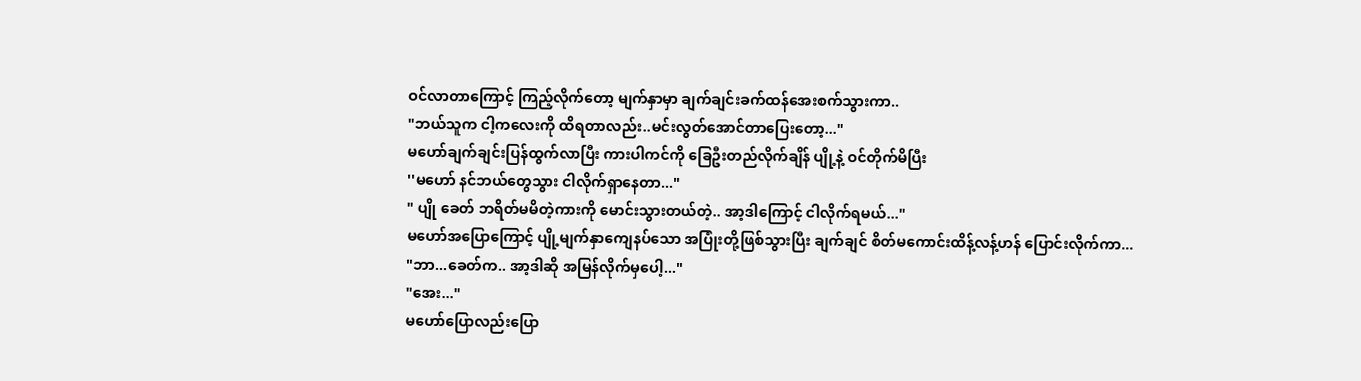ဝင်လာတာကြောင့် ကြည့်လိုက်တော့ မျက်နှာမှာ ချက်ချင်းခက်ထန်အေးစက်သွားကာ..
"ဘယ်သူက ငါ့ကလေးကို ထိရတာလည်း..မင်းလွတ်အောင်တာပြေးတော့..."
မဟော်ချက်ချင်းပြန်ထွက်လာပြီး ကားပါကင်ကို ခြေဦးတည်လိုက်ချိန် ပျို့နဲ့ ဝင်တိုက်မိပြီး
''မဟော် နင်ဘယ်တွေသွား ငါလိုက်ရှာနေတာ..."
" ပျို ခေတ် ဘရိတ်မမိတဲ့ကားကို မောင်းသွားတယ်တဲ့.. အာ့ဒါကြောင့် ငါလိုက်ရမယ်..."
မဟော်အပြောကြောင့် ပျို့မျက်နှာကျေနပ်သော အပြုံးတို့ဖြစ်သွားပြီး ချက်ချင် စိတ်မကောင်းထိန့်လန့်ဟန် ပြောင်းလိုက်ကာ...
"ဘာ...ခေတ်က.. အာ့ဒါဆို အမြန်လိုက်မှပေါ့..."
"အေး..."
မဟော်ပြောလည်းပြော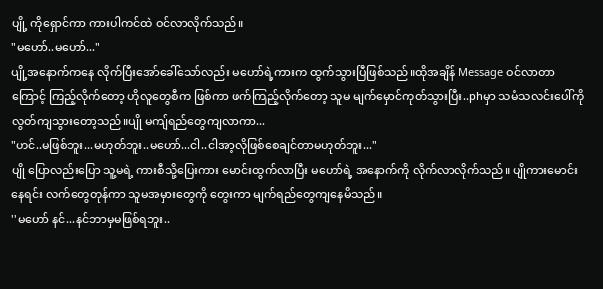ပျို့ ကိုရှောင်ကာ ကားပါကင်ထဲ ဝင်လာလိုက်သည်။
"မဟော်..မဟော်..."
ပျို့အနောက်ကနေ လိုက်ပြီးအော်ခေါ်သော်လည်း မဟော်ရဲ့ကားက ထွက်သွားပြီဖြစ်သည်။ထိုအချိန် Message ဝင်လာတာကြောင့် ကြည့်လိုက်တော့ ဟိုလူတွေစီက ဖြစ်ကာ ဖက်ကြည့်လိုက်တော့ သူမ မျက်မှောင်ကုတ်သွားပြီး..phမှာ သမံသလင်းပေါ်ကို လွတ်ကျသွားတော့သည်။ပျို မကျ်ရည်တွေကျလာကာ...
"ဟင်..မဖြစ်ဘူး...မဟုတ်ဘူး..မဟော်...ငါ..ငါအာ့လိုဖြစ်စေချင်တာမဟုတ်ဘူး..."
ပျို ပြောလည်းပြော သူ့မရဲ့ ကားစီသို့ပြေးကား မောင်းထွက်လာပြီး မဟော်ရဲ့ အနောက်ကို လိုက်လာလိုက်သည်။ ပျိုကားမောင်းနေရင်း လက်တွေတုန်ကာ သူမအမှားတွေကို တွေးကာ မျက်ရည်တွေကျနေမိသည်။
''မဟော် နင်...နင်ဘာမှမဖြစ်ရဘူး..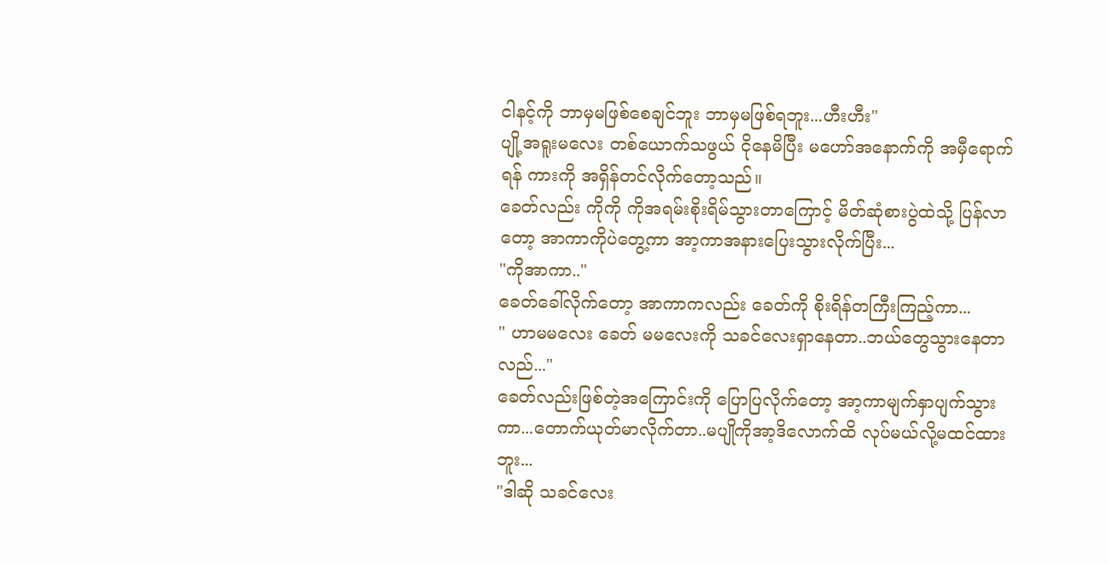ငါနင့်ကို ဘာမှမဖြစ်စေချင်ဘူး ဘာမှမဖြစ်ရဘူး...ဟီးဟီး"
ပျို့အရူးမလေး တစ်ယောက်သဖွယ် ငိုနေမိပြီး မဟော်အနောက်ကို အမှီရောက်ရန် ကားကို အရှိန်တင်လိုက်တော့သည်။
ခေတ်လည်း ကိုကို ကိုအရမ်းစိုးရိမ်သွားတာကြောင့် မိတ်ဆုံစားပွဲထဲသို့ ပြန်လာတော့ အာကာကိုပဲတွေ့ကာ အာ့ကာအနားပြေးသွားလိုက်ပြီး...
"ကိုအာကာ.."
ခေတ်ခေါ်လိုက်တော့ အာကာကလည်း ခေတ်ကို စိုးရိန်တကြီးကြည့်ကာ...
" ဟာမမလေး ခေတ် မမလေးကို သခင်လေးရှာနေတာ..ဘယ်တွေသွားနေတာလည်..."
ခေတ်လည်းဖြစ်တဲ့အကြောင်းကို ပြောပြလိုက်တော့ အာ့ကာမျက်နှာပျက်သွားကာ...တောက်ယုတ်မာလိုက်တာ..မပျိုကိုအာ့ဒိလောက်ထိ လုပ်မယ်လို့မထင်ထားဘူး...
"ဒါဆို သခင်လေး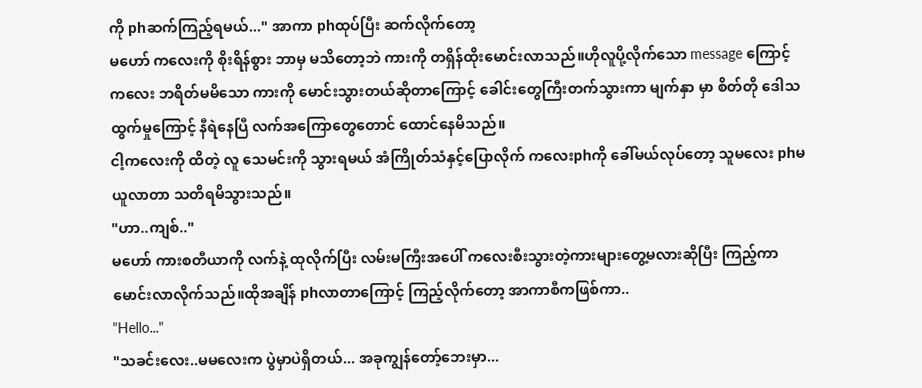ကို phဆက်ကြည့်ရမယ်..." အာကာ phထုပ်ပြီး ဆက်လိုက်တော့
မဟော် ကလေးကို စိုးရိန်စွား ဘာမှ မသိတော့ဘဲ ကားကို တရှိန်ထိုးမောင်းလာသည်။ဟိုလူပို့လိုက်သော message ကြောင့် ကလေး ဘရိတ်မမိသော ကားကို မောင်းသွားတယ်ဆိုတာကြောင့် ခေါင်းတွေကြီးတက်သွားကာ မျက်နှာ မှာ စိတ်တို ဒေါသထွက်မှုကြောင့် နီရဲနေပြီ လက်အကြောတွေတောင် ထောင်နေမိသည်။
ငါ့ကလေးကို ထိတဲ့ လူ သေမင်းကို သွားရမယ် အံကြိုတ်သံနှင့်ပြောလိုက် ကလေးphကို ခေါ်မယ်လုပ်တော့ သူမလေး phမယူလာတာ သတိရမိသွားသည်။
"ဟာ..ကျစ်.."
မဟော် ကားစတီယာကို လက်နဲ့ ထုလိုက်ပြီး လမ်းမကြီးအပေါ် ကလေးစီးသွားတဲ့ကားများတွေ့မလားဆိုပြီး ကြည့်ကာမောင်းလာလိုက်သည်။ထိုအချိန် phလာတာကြောင့် ကြည့်လိုက်တော့ အာကာစီကဖြစ်ကာ..
"Hello..."
"သခင်းလေး..မမလေးက ပွဲမှာပဲရှိတယ်... အခုကျွန်တော့်ဘေးမှာ...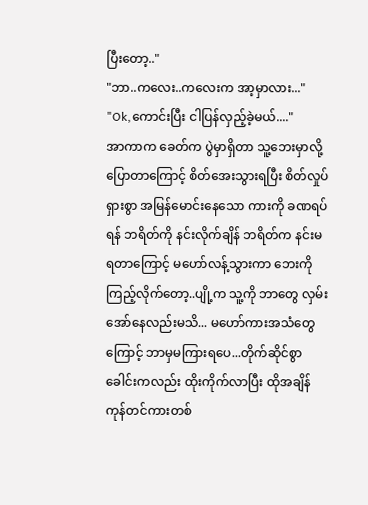ပြီးတော့.."
"ဘာ..ကလေး..ကလေးက အာ့မှာလား..."
"Ok,ကောင်းပြီး ငါပြန်လှည့်ခဲ့မယ်...."
အာကာက ခေတ်က ပွဲမှာရှိတာ သူ့ဘေးမှာလို့ပြောတာကြောင့် စိတ်အေးသွားရပြီး စိတ်လှုပ်ရှားစွာ အမြန်မောင်းနေသော ကားကို ခဏရပ်ရန် ဘရိတ်ကို နင်းလိုက်ချိန် ဘရိတ်က နင်းမရတာကြောင့် မဟော်လန့်သွားကာ ဘေးကိုကြည့်လိုက်တော့..ပျို့က သူ့ကို ဘာတွေ လှမ်းအော်နေလည်းမသိ... မဟော်ကားအသံတွေကြောင့် ဘာမှမကြားရပေ...တိုက်ဆိုင်စွာ ခေါင်းကလည်း ထိုးကိုက်လာပြီး ထိုအချိန် ကုန်တင်ကားတစ်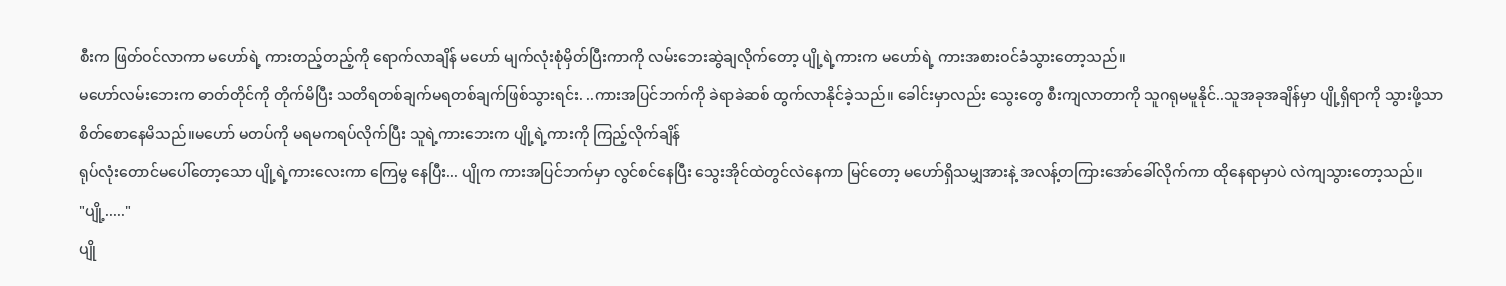စီးက ဖြတ်ဝင်လာကာ မဟော်ရဲ့ ကားတည့်တည့်ကို ရောက်လာချိန် မဟော် မျက်လုံးစုံမှိတ်ပြီးကာကို လမ်းဘေးဆွဲချလိုက်တော့ ပျို့ရဲ့ကားက မဟော်ရဲ့ ကားအစားဝင်ခံသွားတော့သည်။
မဟော်လမ်းဘေးက ဓာတ်တိုင်ကို တိုက်မိပြီး သတိရတစ်ချက်မရတစ်ချက်ဖြစ်သွားရင်း. ..ကားအပြင်ဘက်ကို ခဲရာခဲဆစ် ထွက်လာနိုင်ခဲ့သည်။ ခေါင်းမှာလည်း သွေးတွေ စီးကျလာတာကို သူဂရုမမူနိုင်..သူအခုအချိန်မှာ ပျို့ရှိရာကို သွားဖို့သာ စိတ်စောနေမိသည်။မဟော် မတပ်ကို မရမကရပ်လိုက်ပြီး သူရဲ့ကားဘေးက ပျို့ရဲ့ကားကို ကြည့်လိုက်ချိန်
ရုပ်လုံးတောင်မပေါ်တော့သော ပျို့ရဲ့ကားလေးကာ ကြေမွ နေပြီး... ပျိုက ကားအပြင်ဘက်မှာ လွင်စင်နေပြီး သွေးအိုင်ထဲတွင်လဲနေကာ မြင်တော့ မဟော်ရှိသမျှအားနဲ့ အလန့်တကြားအော်ခေါ်လိုက်ကာ ထိုနေရာမှာပဲ လဲကျသွားတော့သည်။
"ပျို့....."
ပျို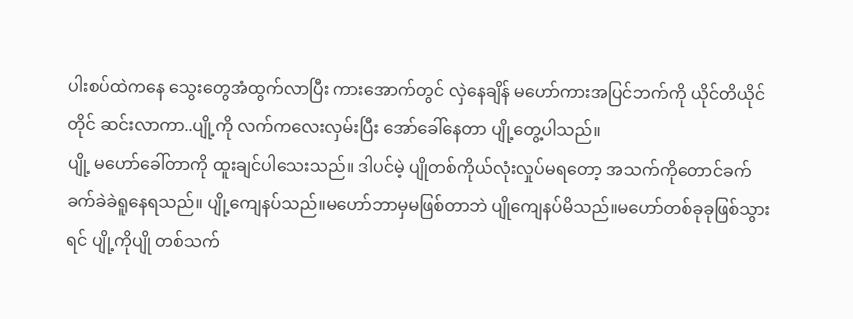ပါးစပ်ထဲကနေ သွေးတွေအံထွက်လာပြီး ကားအောက်တွင် လှဲနေချိန် မဟော်ကားအပြင်ဘက်ကို ယိုင်တိယိုင်တိုင် ဆင်းလာကာ..ပျို့ကို လက်ကလေးလှမ်းပြီး အော်ခေါ်နေတာ ပျို့တွေ့ပါသည်။
ပျို့ မဟော်ခေါ်တာကို ထူးချင်ပါသေးသည်။ ဒါပင်မဲ့ ပျိုတစ်ကိုယ်လုံးလှုပ်မရတော့ အသက်ကိုတောင်ခက်ခက်ခဲခဲရူနေရသည်။ ပျို့ကျေနပ်သည်။မဟော်ဘာမှမဖြစ်တာဘဲ ပျိုကျေနပ်မိသည်။မဟော်တစ်ခုခုဖြစ်သွားရင် ပျို့ကိုပျို တစ်သက်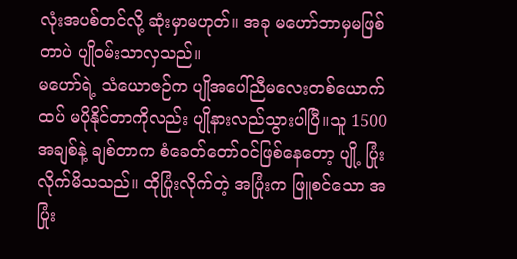လုံးအပစ်တင်လို့ ဆုံးမှာမဟုတ်။ အခု မဟော်ဘာမှမဖြစ်တာပဲ ပျိုဝမ်းသာလှသည်။
မဟော်ရဲ့ သံယောဇဉ်က ပျိုအပေါ်ညီမလေးတစ်ယောက်ထပ် မပိုနိုင်တာကိုလည်း ပျိုနားလည်သွားပါပြီ။သူ 1500 အချစ်နဲ့ ချစ်တာက စံခေတ်တော်ဝင်ဖြစ်နေတော့ ပျို့ ပြုံးလိုက်မိသသည်။ ထိုပြုံးလိုက်တဲ့ အပြုံးက ဖြူစင်သော အပြုံး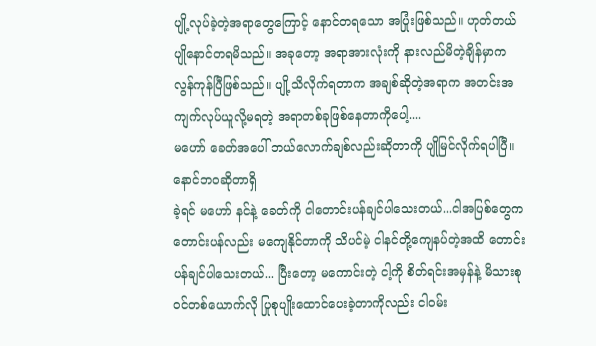ပျို့လုပ်ခဲ့တဲ့အရာတွေကြောင့် နောင်တရသော အပြုံးဖြစ်သည်။ ဟုတ်တယ် ပျိုနောင်တရမိသည်။ အခုတော့ အရာအားလုံးကို နားလည်မိတဲ့ချိန်မှာက လွန်ကုန်ပြီဖြစ်သည်။ ပျို့သိလိုက်ရတာက အချစ်ဆိုတဲ့အရာက အတင်းအကျက်လုပ်ယူလို့မရတဲ့ အရာတစ်ခုဖြစ်နေတာကိုပေါ့....
မဟော် ခေတ်အပေါ် ဘယ်လောက်ချစ်လည်းဆိုတာကို ပျိုမြင်လိုက်ရပါပြီ။ နောင်ဘဝဆိုတာရှိ
ခဲ့ရင် မဟော် နင်နဲ့ ခေတ်ကို ငါတောင်းပန်ချင်ပါသေးတယ်...ငါအပြစ်တွေက တောင်းပန်လည်း မကျေနိုင်တာကို သိပင်မဲ့ ငါနင်တို့ကျေနပ်တဲ့အထိ တောင်းပန်ချင်ပါသေးတယ်... ပြီးတော့ မကောင်းတဲ့ ငါ့ကို စိတ်ရင်းအမှန်နဲ့ မိသားစုဝင်တစ်ယောက်လို ပြုစုပျိုးထောင်ပေးခဲ့တာကိုလည်း ငါဝမ်း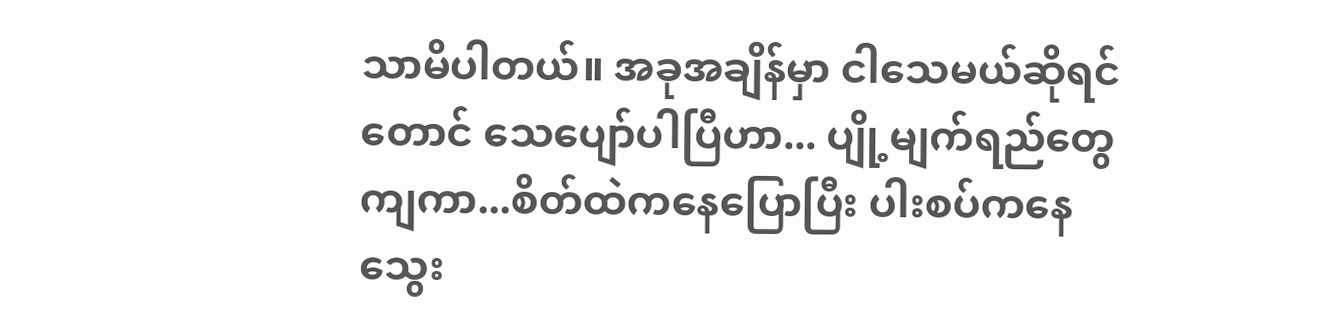သာမိပါတယ်။ အခုအချိန်မှာ ငါသေမယ်ဆိုရင်တောင် သေပျော်ပါပြီဟာ... ပျို့မျက်ရည်တွေကျကာ...စိတ်ထဲကနေပြောပြီး ပါးစပ်ကနေ သွေး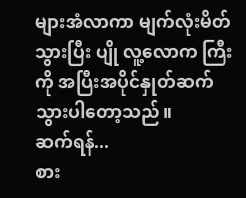များအံလာကာ မျက်လုံးမိတ်သွားပြီး ပျို လူ့လောက ကြီးကို အပြီးအပိုင်နှုတ်ဆက်သွားပါတော့သည်။
ဆက်ရန်...
စား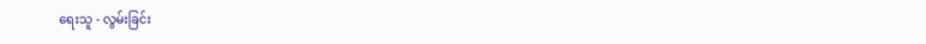ရေးသူ - လွမ်းခြင်း